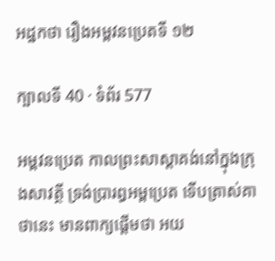អដ្ឋកថា រឿងអម្ពវនប្រេតទី ១២

ក្បាលទី 40 · ទំព័រ 577

អម្ពវនប្រេត កាលព្រះសាស្តាគង់នៅក្នុងក្រុងសាវត្ថី ទ្រង់ប្រារព្ធអម្ពប្រេត ទើបត្រាស់គាថានេះ មានពាក្យផ្តើមថា អយ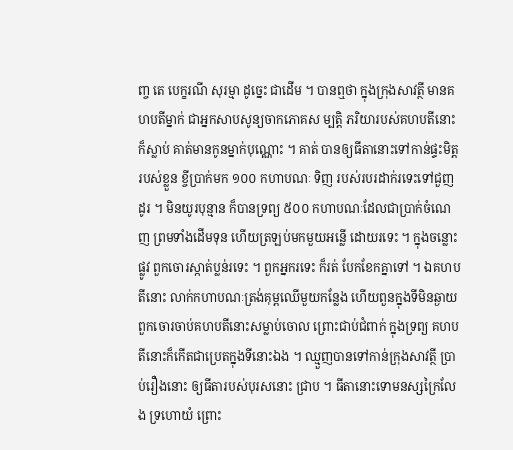ញ្ច តេ បេក្ខរណី សុរម្មា ដូច្នេះ ជាដើម ។ បានឮថា ក្នុងក្រុងសាវត្ថី មានគហបតីម្នាក់ ជាអ្នកសាបសូន្យចាកភោគស ម្បត្តិ ភរិយារបស់គហបតីនោះក៏ស្លាប់ គាត់មានកូនម្នាក់បុណ្ណោះ ។ គាត់ បានឲ្យធីតានោះទៅកាន់ផ្ទះមិត្តរបស់ខ្លួន ខ្ចីប្រាក់មក ១០០ កហាបណៈ ទិញ របស់របរដាក់រទេះទៅជួញដូរ ។ មិនយូរបុន្មាន ក៏បានទ្រព្យ ៥០០ កហាបណៈដែលជាប្រាក់ចំណេញ ព្រមទាំងដើមទុន ហើយត្រឡប់មកមួយអន្លើ ដោយរទេះ ។ ក្នុងចន្លោះផ្លូវ ពួកចោរស្កាត់ប្លន់រទេះ ។ ពួកអ្នករទេះ ក៏រត់ បែកខែកគ្នាទៅ ។ ឯគហបតីនោះ លាក់កហាបណៈត្រង់គុម្ពឈើមួយកន្លែង ហើយពួនក្នុងទីមិនឆ្ងាយ ពួកចោរចាប់គហបតីនោះសម្លាប់ចោល ព្រោះជាប់ជំពាក់ ក្នុងទ្រព្យ គហបតីនោះក៏កើតជាប្រេតក្នុងទីនោះឯង ។ ឈ្មួញបានទៅកាន់ក្រុងសាវត្ថី ប្រាប់រឿងនោះ ឲ្យធីតារបស់បុរសនោះ ជ្រាប ។ ធីតានោះទោមនស្សក្រៃលែង ទ្រហោយំ ព្រោះ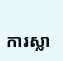ការស្លា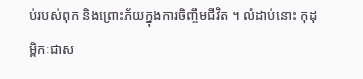ប់របស់ពុក និងព្រោះភ័យក្នុងការចិញ្ចឹមជីវិត ។ លំដាប់នោះ កុដុម្ពិកៈជាស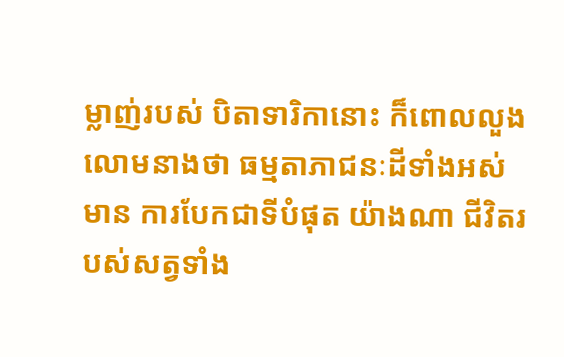ម្លាញ់របស់ បិតាទារិកានោះ ក៏ពោលលួងលោមនាងថា ធម្មតាភាជនៈដីទាំងអស់ មាន ការបែកជាទីបំផុត យ៉ាងណា ជីវិតរបស់សត្វទាំង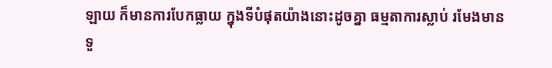ឡាយ ក៏មានការបែកធ្លាយ ក្នុងទីបំផុតយ៉ាងនោះដូចគ្នា ធម្មតាការស្លាប់ រមែងមានទួ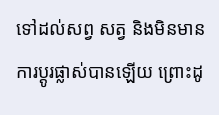ទៅដល់សព្វ សត្វ និងមិនមានការប្តូរផ្លាស់បានឡើយ ព្រោះដូ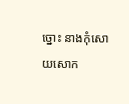ច្នោះ នាងកុំសោយសោក